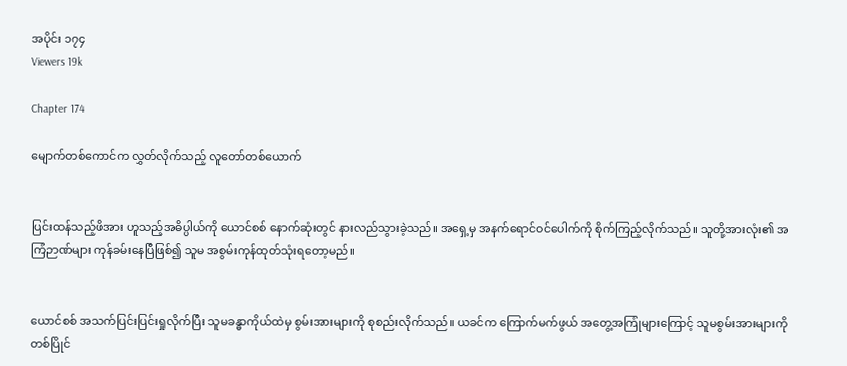အပိုင်း ၁၇၄
Viewers 19k

Chapter 174

မျောက်တစ်ကောင်က လွှတ်လိုက်သည့် လူတော်တစ်ယောက်


ပြင်းထန်သည့်ဖိအား ဟူသည့်အဓိပ္ပါယ်ကို ယောင်စစ် နောက်ဆုံးတွင် နားလည်သွားခဲ့သည်။ အရှေ့မှ အနက်ရောင်ဝင်ပေါက်ကို စိုက်ကြည့်လိုက်သည်။ သူတို့အားလုံး၏ အကြံဉာဏ်များ ကုန်ခမ်းနေပြီဖြစ်၍ သူမ အစွမ်းကုန်ထုတ်သုံး‌ရတော့မည်။


ယောင်စစ် အသက်ပြင်းပြင်းရှုလိုက်ပြီး သူမခန္ဓာကိုယ်ထဲမှ စွမ်းအားများကို စုစည်းလိုက်သည်။ ယခင်က ကြောက်မက်ဖွယ် အတွေ့အကြုံများကြောင့် သူမစွမ်းအားများကို တစ်ပြိုင်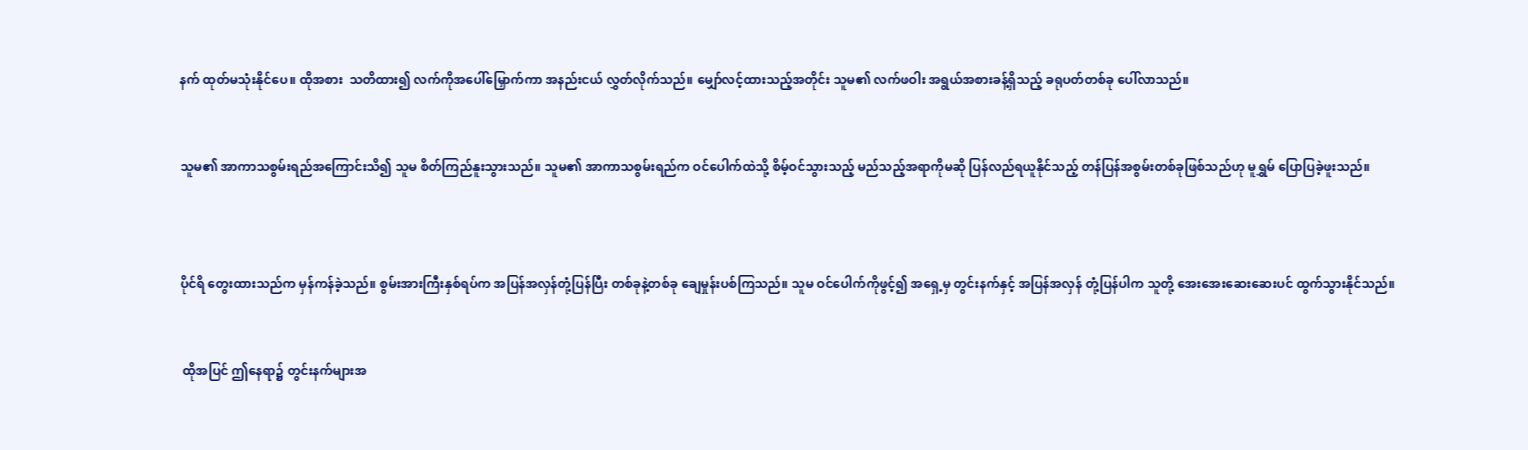နက် ထုတ်မသုံးနိုင်ပေ။ ထိုအစား  သတိထား၍ လက်ကိုအပေါ်မြှောက်ကာ အနည်းငယ် လွှတ်လိုက်သည်။ မျှော်လင့်ထားသည့်အတိုင်း သူမ၏ လက်ဖဝါး အရွယ်အစားခန့်ရှိသည့် ခရုပတ်တစ်ခု ပေါ်လာသည်။


သူမ၏ အာကာသစွမ်းရည်အကြောင်းသိ၍ သူမ စိတ်ကြည်နူးသွားသည်။ သူမ၏ အာကာသစွမ်းရည်က ဝင်ပေါက်ထဲသို့ စိမ့်ဝင်သွားသည့် မည်သည့်အရာကိုမဆို ပြန်လည်ရယူနိုင်သည့် တန်ပြန်အစွမ်းတစ်ခုဖြစ်သည်ဟု မူရွှမ်‌ ပြောပြခဲ့ဖူးသည်။



ပိုင်ရိ တွေးထားသည်က မှန်ကန်ခဲ့သည်။ စွမ်းအားကြီးနှစ်ရပ်က အပြန်အလှန်တုံ့ပြန်ပြီး တစ်ခုနဲ့တစ်ခု ချေမှုန်းပစ်ကြသည်။ သူမ ဝင်ပေါက်ကိုဖွင့်၍ အရှေ့မှ တွင်းနက်နှင့် အပြန်အလှန် တုံ့ပြန်ပါက သူတို့ အေးအေးဆေးဆေးပင် ထွက်သွားနိုင်သည်။


 ထိုအပြင် ဤနေရာ၌ တွင်းနက်များအ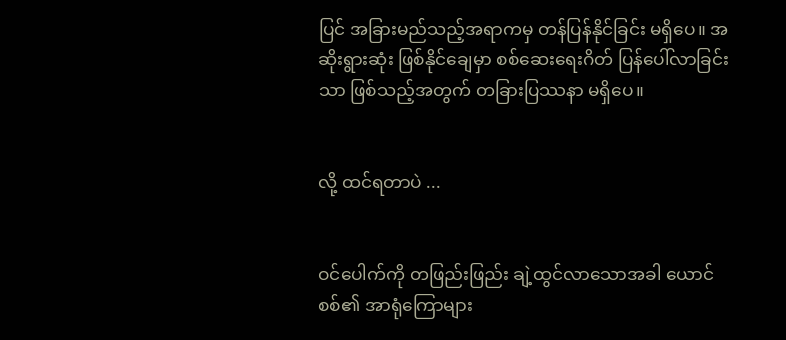ပြင် အခြားမည်သည့်အရာကမှ တန်ပြန်နိုင်ခြင်း မရှိပေ။ အဆိုးရွားဆုံး ဖြစ်နိုင်ချေမှာ စစ်ဆေးရေးဂိတ် ပြန်ပေါ်လာခြင်းသာ ဖြစ်သည့်အတွက် တခြားပြဿနာ မရှိပေ။


လို့ ထင်ရတာပဲ ...


ဝင်ပေါက်ကို တဖြည်းဖြည်း ချဲ့ထွင်လာသောအခါ ယောင်စစ်၏ အာရုံကြောများ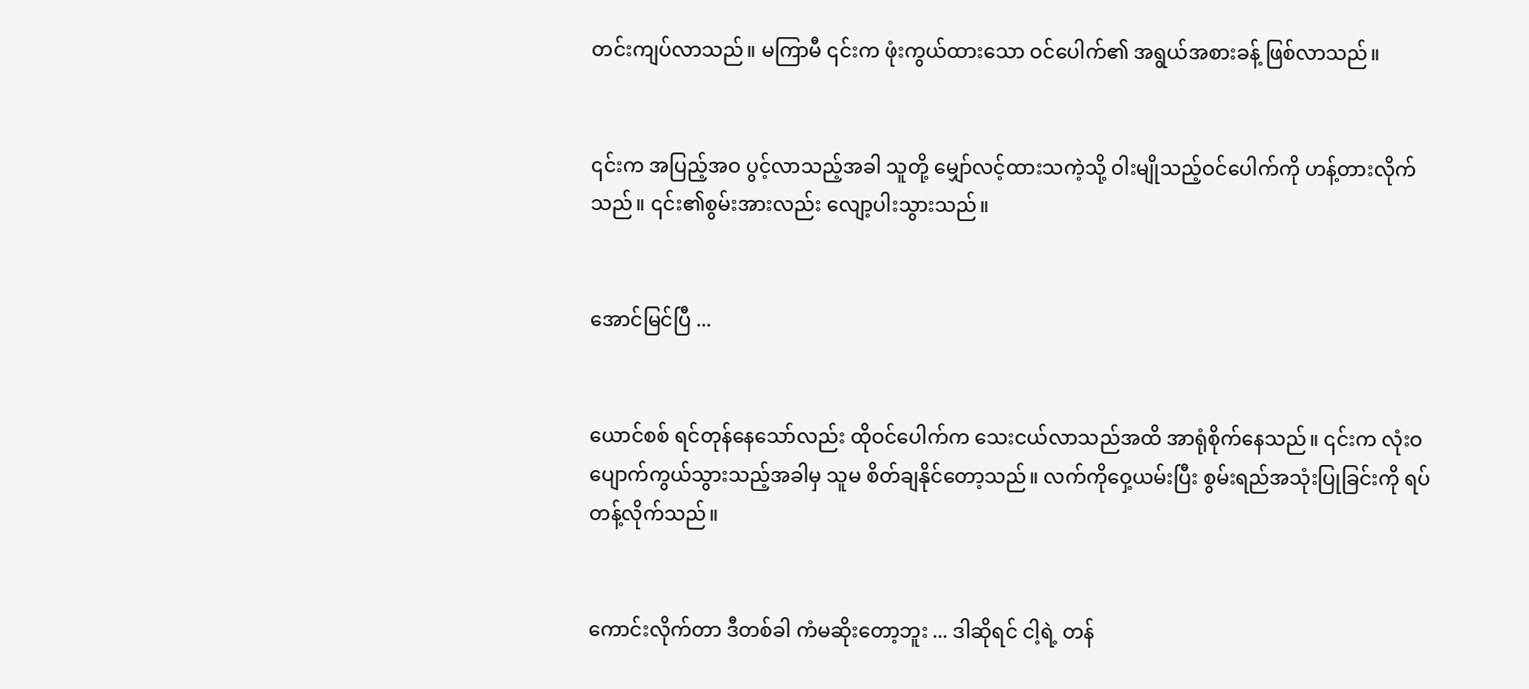တင်းကျပ်လာသည်။ မကြာမီ ၎င်းက ဖုံးကွယ်ထားသော ဝင်ပေါက်၏ အရွယ်အစားခန့် ဖြစ်လာသည်။


၎င်းက အပြည့်အဝ ပွင့်လာသည့်အခါ သူတို့ မျှော်လင့်ထားသကဲ့သို့ ဝါးမျိုသည့်ဝင်ပေါက်ကို ဟန့်တားလိုက်သည်။ ၎င်း၏စွမ်းအားလည်း လျော့ပါးသွားသည်။


အောင်မြင်ပြီ ...


ယောင်စစ် ရင်တုန်နေသော်လည်း ထိုဝင်ပေါက်က သေးငယ်လာသည်အထိ အာရုံစိုက်နေသည်။ ၎င်းက လုံးဝပျောက်ကွယ်သွားသည့်အခါမှ သူမ စိတ်ချနိုင်တော့သည်။ လက်ကိုဝှေ့ယမ်းပြီး စွမ်းရည်အသုံးပြုခြင်းကို ရပ်တန့်လိုက်သည်။


ကောင်းလိုက်တာ ဒီတစ်ခါ ကံမဆိုးတော့ဘူး ... ဒါဆိုရင် ငါ့ရဲ့ တန်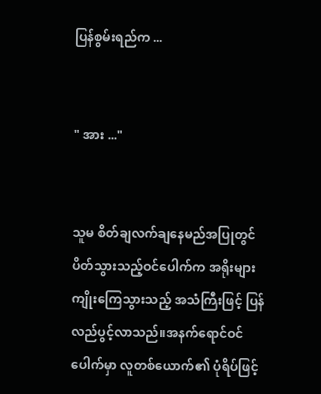ပြန်စွမ်းရည်က ...


" အား ..."


သူမ စိတ်ချလက်ချနေမည်အပြုတွင် ပိတ်သွားသည့်ဝင်ပေါက်က အရိုးများကျိုးကြေသွားသည့် အသံကြီးဖြင့် ပြန်လည်ပွင့်လာသည်။အနက်ရောင်ဝင်ပေါက်မှာ လူတစ်ယောက်၏ ပုံရိပ်ဖြင့်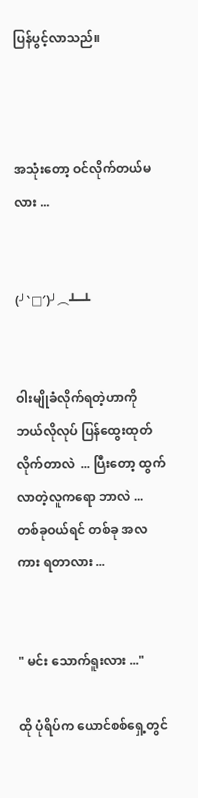ပြန်ပွင့်လာသည်။



အသုံးတော့ ဝင်လိုက်တယ်မလား ...


(╯‵□′)╯︵┻━┻


ဝါးမျိုခံလိုက်ရတဲ့ဟာကို ဘယ်လိုလုပ် ပြန်ထွေးထုတ်လိုက်တာလဲ  ... ပြီးတော့ ထွက်လာတဲ့လူကရော ဘာလဲ ... တစ်ခုဝယ်ရင် တစ်ခု အလကား ရတာလား ...


" မင်း သောက်ရူးလား ..."

ထို ပုံရိပ်က ယောင်စစ်ရှေ့တွင်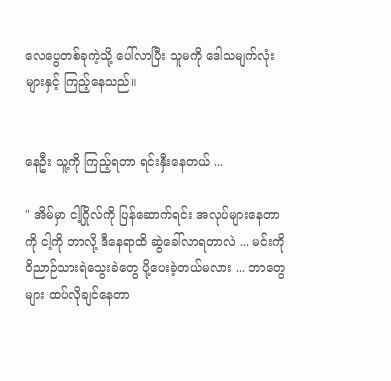လေပွေတစ်ခုကဲ့သို့ ပေါ်လာပြီး သူမကို ဒေါသမျက်လုံးများနှင့် ကြည့်နေသည်။


နေဦး သူ့ကို ကြည့်ရတာ ရင်းနှီးနေတယ် ...

" အိမ်မှာ ငါ့ဂြိုလ်ကို ပြန်ဆောက်ရင်း အလုပ်များနေတာကို ငါ့ကို ဘာလို့ ဒီနေရာထိ ဆွဲခေါ်လာရတာလဲ ... မင်းကို ဝိညာဉ်သားရဲသွေးခဲတွေ ပို့ပေးခဲ့တယ်မလား ... ဘာတွေများ ထပ်လိုချင်နေတာ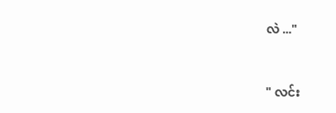လဲ ..."


" လင်း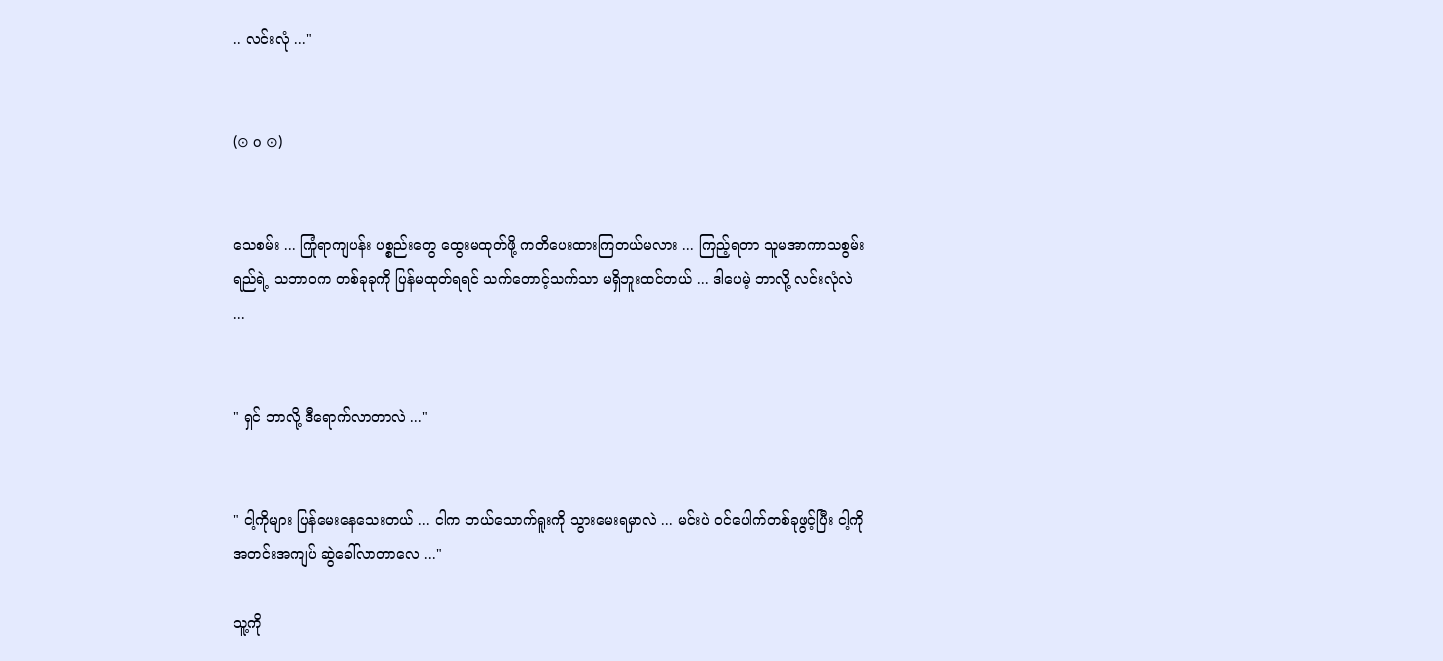.. လင်းလုံ ..."


(⊙ o ⊙)


သေစမ်း ... ကြုံရာကျပန်း ပစ္စည်းတွေ ထွေးမထုတ်ဖို့ ကတိပေးထားကြတယ်မလား ... ကြည့်ရတာ သူမအာကာသစွမ်းရည်ရဲ့ သဘာဝက တစ်ခုခုကို ပြန်မထုတ်ရရင် သက်တောင့်သက်သာ မရှိဘူးထင်တယ် ... ဒါပေမဲ့ ဘာလို့ လင်းလုံလဲ ...


" ရှင် ဘာလို့ ဒီရောက်လာတာလဲ ..."


" ငါ့ကိုများ ပြန်မေးနေသေးတယ် ... ငါက ဘယ်သောက်ရူးကို သွားမေးရမှာလဲ ... မင်းပဲ ဝင်ပေါက်တစ်ခုဖွင့်ပြီး ငါ့ကို အတင်းအကျပ် ဆွဲခေါ်လာတာလေ ..."

သူ့ကို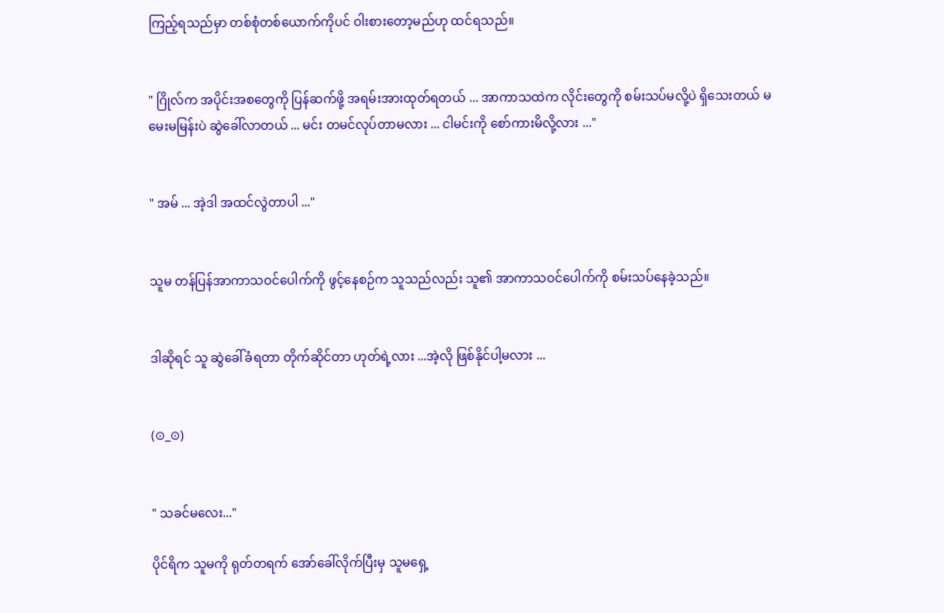ကြည့်ရသည်မှာ တစ်စုံတစ်ယောက်ကိုပင် ဝါးစားတော့မည်ဟု ထင်ရသည်။


" ဂြိုလ်က အပိုင်းအစတွေကို ပြန်ဆက်ဖို့ အရမ်းအားထုတ်ရတယ် ... အာကာသထဲက လိုင်းတွေကို စမ်းသပ်မလို့ပဲ ရှိသေးတယ် မမေးမမြန်းပဲ ဆွဲခေါ်လာတယ် ... မင်း တမင်လုပ်တာမလား ... ငါမင်းကို စော်ကားမိလို့လား ..."


" အမ် ... အဲ့ဒါ အထင်လွဲတာပါ ..."


သူမ တန်ပြန်အာကာသဝင်ပေါက်ကို ဖွင့်နေစဉ်က သူသည်လည်း သူ၏ အာကာသဝင်ပေါက်ကို စမ်းသပ်နေခဲ့သည်။


ဒါဆိုရင် သူ ဆွဲခေါ်ခံရတာ တိုက်ဆိုင်တာ ဟုတ်ရဲ့လား ...အဲ့လို ဖြစ်နိုင်ပါ့မလား ...


(⊙_⊙)


" သခင်မလေး..."

ပိုင်ရိက သူမကို ရုတ်တရက် အော်ခေါ်လိုက်ပြီးမှ သူမရှေ့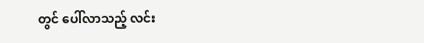တွင် ပေါ်လာသည့် လင်း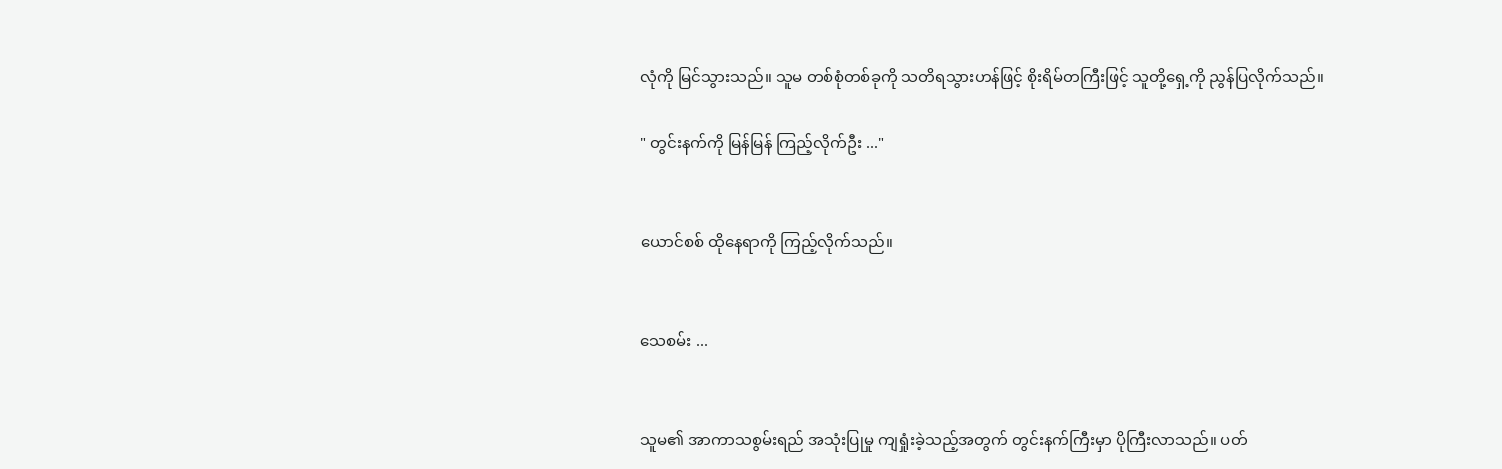လုံကို မြင်သွားသည်။ သူမ တစ်စုံတစ်ခုကို သတိရသွားဟန်ဖြင့် စိုးရိမ်တကြီးဖြင့် သူတို့ရှေ့ကို ညွန်ပြလိုက်သည်။

" တွင်းနက်ကို မြန်မြန် ကြည့်လိုက်ဦး ..."


ယောင်စစ် ထိုနေရာကို ကြည့်လိုက်သည်။


သေစမ်း ...


သူမ၏ အာကာသစွမ်းရည် အသုံးပြုမှု ကျရှုံးခဲ့သည့်အတွက် တွင်းနက်ကြီးမှာ ပိုကြီးလာသည်။ ပတ်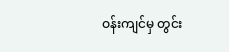ဝန်းကျင်မှ တွင်း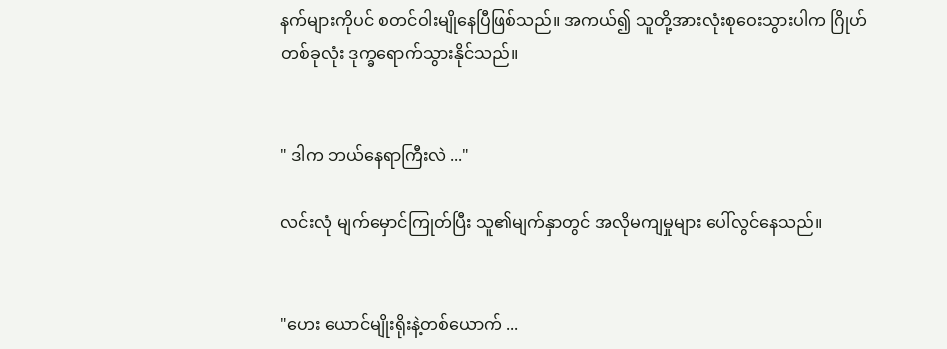နက်များကိုပင် စတင်ဝါးမျိုနေပြီဖြစ်သည်။ အကယ်၍ သူတို့အားလုံးစုဝေးသွားပါက ဂြိုဟ်တစ်ခုလုံး ဒုက္ခရောက်သွားနိုင်သည်။


" ဒါက ဘယ်နေရာကြီးလဲ ..."

လင်းလုံ မျက်မှောင်ကြုတ်ပြီး သူ၏မျက်နှာတွင် အလိုမကျမှုများ ပေါ်လွင်နေသည်။


"ဟေး ယောင်မျိုးရိုးနဲ့တစ်ယောက် ...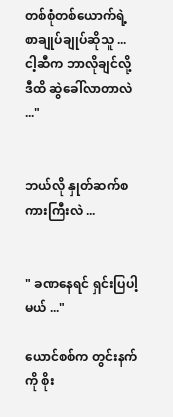တစ်စုံတစ်ယောက်ရဲ့ စာချုပ်ချုပ်ဆိုသူ ... ငါ့ဆီက ဘာလိုချင်လို့ ဒီထိ ဆွဲခေါ်လာတာလဲ ..."


ဘယ်လို နှုတ်ဆက်စကားကြီးလဲ ...


" ခဏနေရင် ရှင်းပြပါ့မယ် ..."

ယောင်စစ်က တွင်းနက်ကို စိုး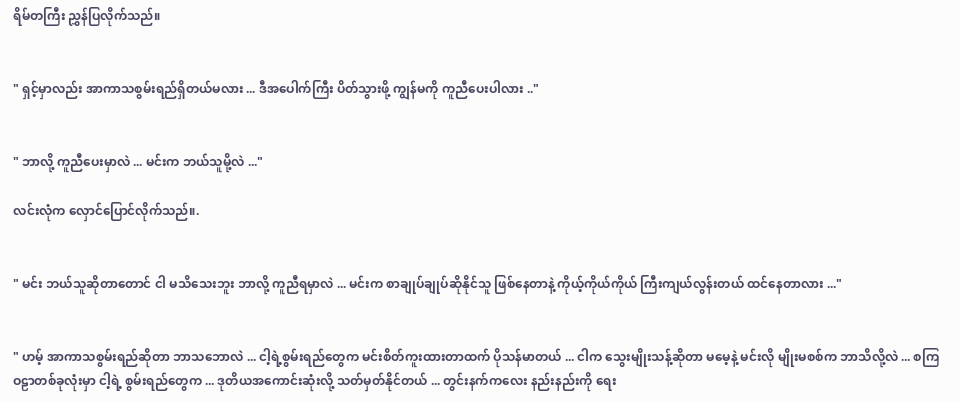ရိမ်တကြီး ညွှန်ပြလိုက်သည်။


" ရှင့်မှာလည်း အာကာသစွမ်းရည်ရှိတယ်မလား ... ဒီအပေါက်ကြီး ပိတ်သွားဖို့ ကျွန်မကို ကူညီပေးပါလား .."


" ဘာလို့ ကူညီပေးမှာလဲ ... မင်းက ဘယ်သူမို့လဲ ..."

လင်းလုံက လှောင်ပြောင်လိုက်သည်။.


" မင်း ဘယ်သူဆိုတာတောင် ငါ မသိသေးဘူး ဘာလို့ ကူညီရမှာလဲ ... မင်းက စာချုပ်ချုပ်ဆိုနိုင်သူ ဖြစ်နေတာနဲ့ ကိုယ့်ကိုယ်ကိုယ် ကြီးကျယ်လွန်းတယ် ထင်နေတာလား ..."


" ဟမ့် အာကာသစွမ်းရည်ဆိုတာ ဘာသဘောလဲ ... ငါ့ရဲ့စွမ်းရည်တွေက မင်းစိတ်ကူးထားတာထက် ပိုသန်မာတယ် ... ငါက သွေးမျိုးသန့်ဆိုတာ မမေ့နဲ့ မင်းလို မျိုးမစစ်က ဘာသိလို့လဲ ... စကြဝဠာတစ်ခုလုံးမှာ ငါ့ရဲ့ စွမ်းရည်တွေက ... ဒုတိယအကောင်းဆုံးလို့ သတ်မှတ်နိုင်တယ် ... တွင်းနက်ကလေး နည်းနည်းကို ရေး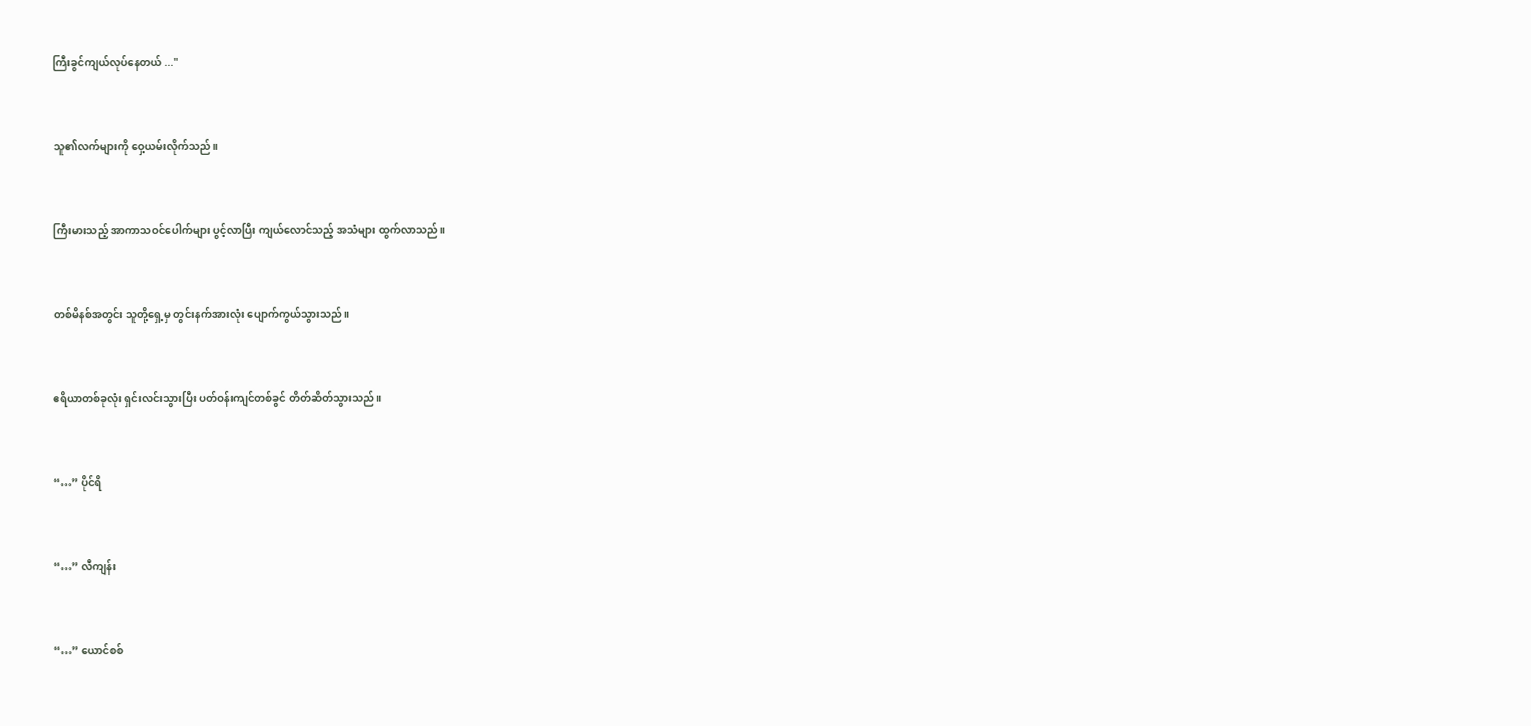ကြီးခွင်ကျယ်လုပ်နေတယ် ..."


သူ၏လက်များကို ဝှေ့ယမ်းလိုက်သည်။


ကြီးမားသည့် အာကာသဝင်ပေါက်များ ပွင့်လာပြီး ကျယ်လောင်သည့် အသံများ ထွက်လာသည်။


တစ်မိနစ်အတွင်း သူတို့ရှေ့မှ တွင်းနက်အားလုံး ပျောက်ကွယ်သွားသည်။


ဧရိယာတစ်ခုလုံး ရှင်းလင်းသွားပြီး ပတ်ဝန်းကျင်တစ်ခွင် တိတ်ဆိတ်သွားသည်။


“…” ပိုင်ရိ


“…” လီကျန်း


“…” ယောင်စစ်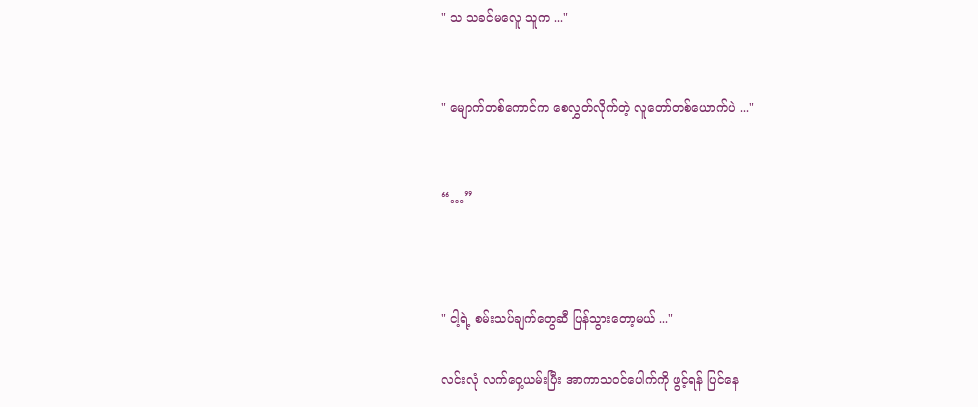" သ သခင်မလေူ သူက ..."


" မျောက်တစ်ကောင်က စေလွှတ်လိုက်တဲ့ လူတော်တစ်ယောက်ပဲ ..."


“…”



" ငါ့ရဲ့ စမ်းသပ်ချက်တွေဆီ ပြန်သွားတော့မယ် ..."

လင်းလုံ လက်ဝှေ့ယမ်းပြီး အာကာသဝင်ပေါက်ကို ဖွင့်ရန် ပြင်နေ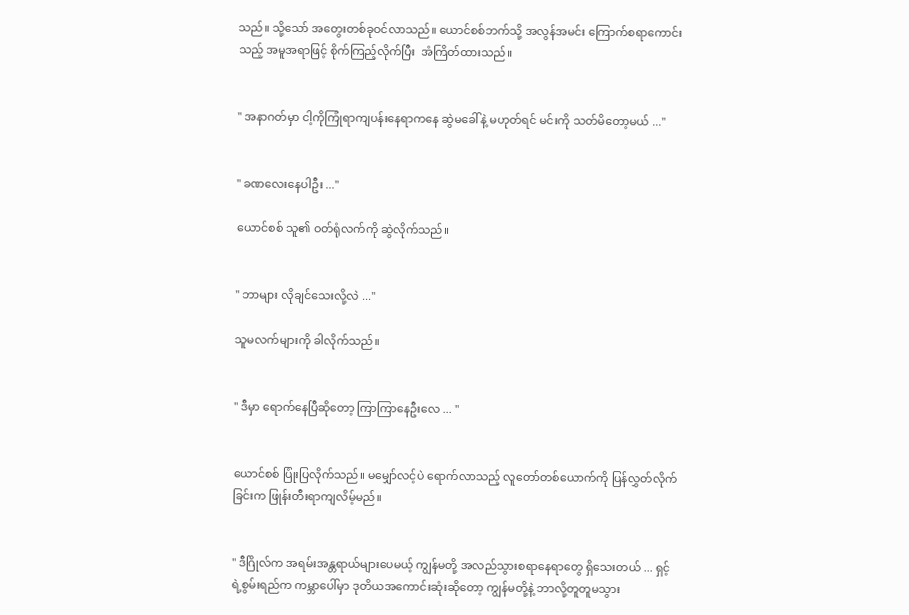သည်။ သို့သော် အတွေးတစ်ခုဝင်လာသည်။ ယောင်စစ်ဘက်သို့ အလွန်အမင်း ကြောက်စရာကောင်းသည့် အမူအရာဖြင့် စိုက်ကြည့်လိုက်ပြီး  အံကြိတ်ထားသည်။


" အနာဂတ်မှာ ငါ့ကိုကြုံရာကျပန်းနေရာကနေ ဆွဲမခေါ်နဲ့ မဟုတ်ရင် မင်းကို သတ်မိတော့မယ် ..."


" ခဏလေးနေပါဦး ..."

ယောင်စစ် သူ၏ ဝတ်ရုံလက်ကို ဆွဲလိုက်သည်။


" ဘာများ လိုချင်သေးလို့လဲ ..."

သူမလက်များကို ခါလိုက်သည်။


" ဒီမှာ ရောက်နေပြီဆိုတော့ ကြာကြာနေဦးလေ ... "


ယောင်စစ် ပြုံးပြလိုက်သည်။ မမျှော်လင့်ပဲ ရောက်လာသည့် လူတော်တစ်ယောက်ကို ပြန်လွှတ်လိုက်ခြင်းက ဖြုန်းတီးရာကျလိမ့်မည်။


" ဒီဂြိုလ်က အရမ်းအန္တရာယ်များပေမယ့် ကျွန်မတို့ အလည်သွားစရာနေရာတွေ ရှိသေးတယ် ... ရှင့်ရဲ့စွမ်းရည်က ကမ္ဘာပေါ်မှာ ဒုတိယအကောင်းဆုံးဆိုတော့ ကျွန်မတို့နဲ့ ဘာလို့တူတူမသွား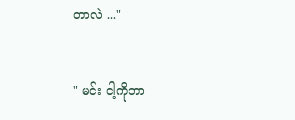တာလဲ ..."


" မင်း ငါ့ကိုဘာ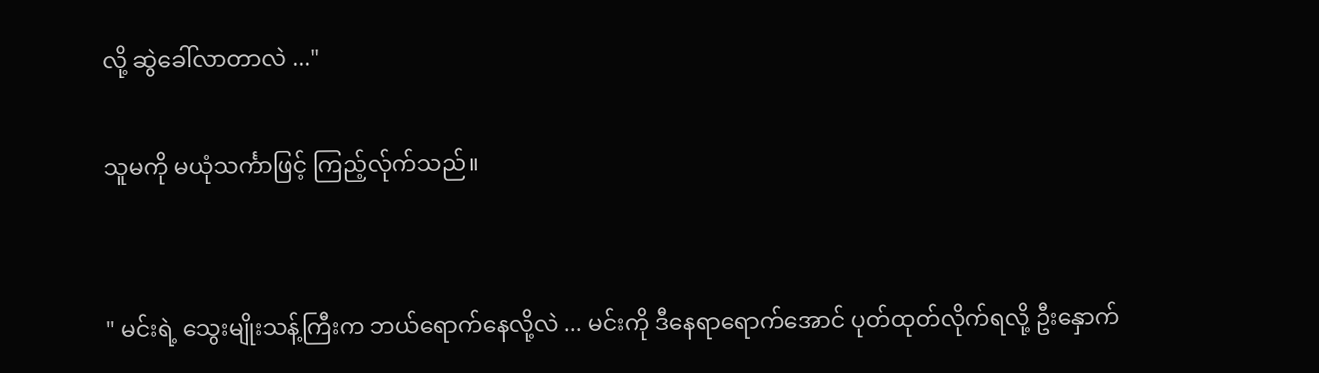လို့ ဆွဲခေါ်လာတာလဲ ..."

သူမကို မယုံသင်္ကာဖြင့် ကြည့်လ်ုက်သည်။


" မင်းရဲ့ သွေးမျိုးသန့်ကြီးက ဘယ်ရောက်နေလို့လဲ ... မင်းကို ဒီနေရာရောက်အောင် ပုတ်ထုတ်လိုက်ရလို့ ဦးနှောက်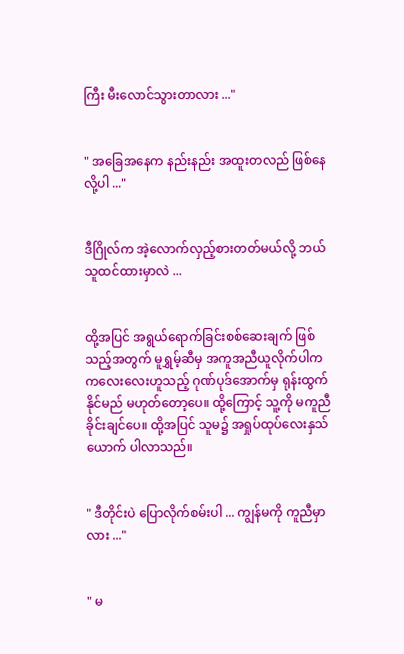ကြီး မီးလောင်သွားတာလား ..."


" အခြေအနေက နည်းနည်း အထူးတလည် ဖြစ်နေလို့ပါ ..."


ဒီဂြိုလ်က အဲ့လောက်လှည့်စားတတ်မယ်လို့ ဘယ်သူထင်ထားမှာလဲ ...


ထို့အပြင် အရွယ်ရောက်ခြင်းစစ်ဆေးချက် ဖြစ်သည့်အတွက် မူရွှမ့်ဆီမှ အကူအညီယူလိုက်ပါက ကလေးလေးဟူသည့် ဂုဏ်ပုဒ်အောက်မှ ရုန်းထွက်နိုင်မည် မဟုတ်တော့ပေ။ ထို့ကြောင့် သူ့ကို မကူညီခိုင်းချင်ပေ။ ထို့အပြင် သူမ၌ အရှုပ်ထုပ်လေးနှသ်ယောက် ပါလာသည်။


" ဒီတိုင်းပဲ ပြောလိုက်စမ်းပါ ... ကျွန်မကို ကူညီမှာလား ..."


" မ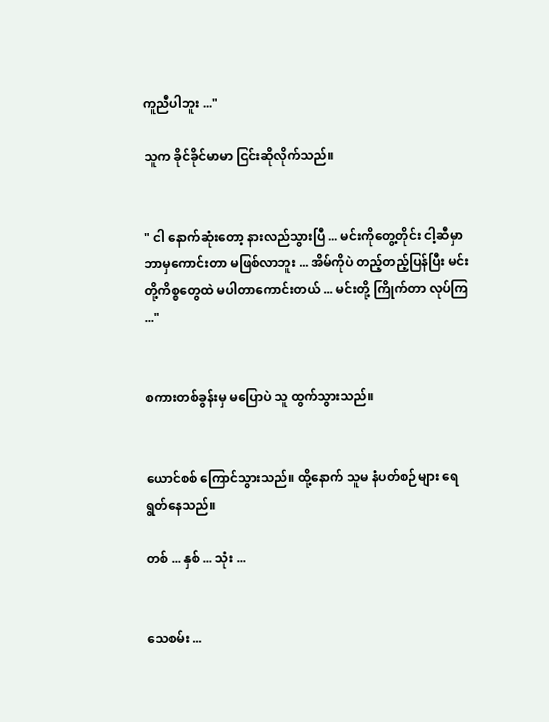ကူညီပါဘူး ..."

သူက ခိုင်ခိုင်မာမာ ငြင်းဆိုလိုက်သည်။


" ငါ နောက်ဆုံး‌တော့ နားလည်သွားပြီ ... မင်းကိုတွေ့တိုင်း ငါ့ဆီမှာ ဘာမှကောင်းတာ မဖြစ်လာဘူး ... အိမ်ကိုပဲ တည့်တည့်ပြန်ပြီး မင်းတို့ကိစ္စတွေထဲ မပါတာကောင်းတယ် ... မင်းတို့ ကြိုက်တာ လုပ်ကြ ..."


စကားတစ်ခွန်းမှ မပြောပဲ သူ ထွက်သွားသည်။


ယောင်စစ် ကြောင်သွားသည်။ ထို့နောက် သူမ နံပတ်စဉ်များ ရေရွတ်နေသည်။

တစ် ... နှစ် ... သုံး ...


သေစမ်း ...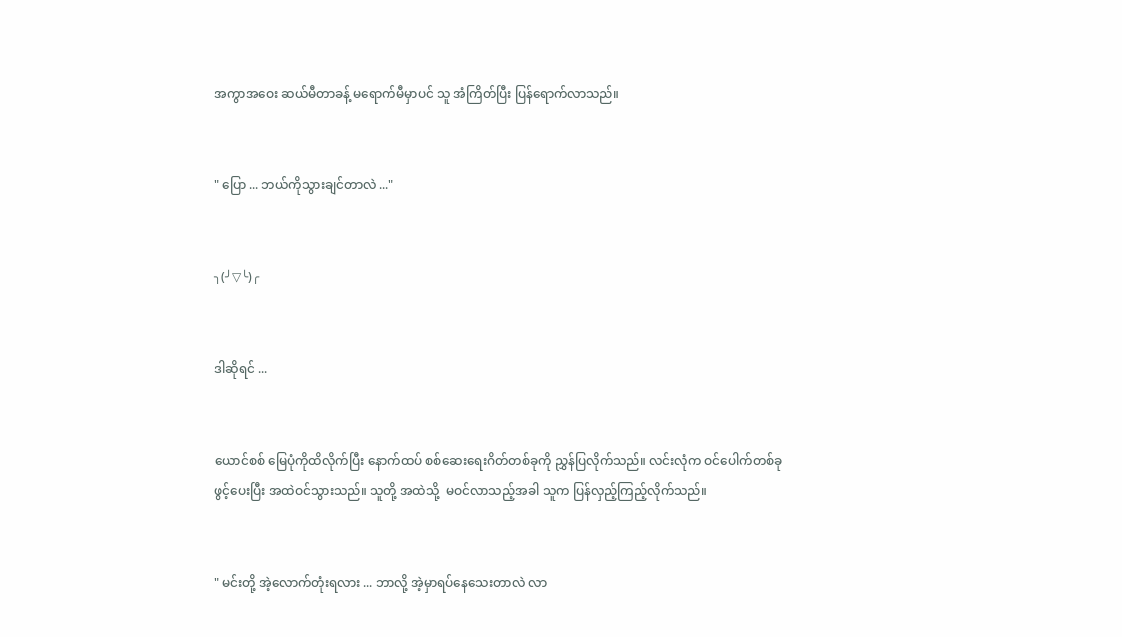အကွာအဝေး ဆယ်မီတာခန့် မရောက်မီမှာပင် သူ အံကြိတ်ပြီး ပြန်ရောက်လာသည်။


" ပြော ... ဘယ်ကိုသွားချင်တာလဲ ..."


╮(╯▽╰)╭


ဒါဆိုရင် ...


ယောင်စစ် မြေပုံကိုထိလိုက်ပြီး နောက်ထပ် စစ်ဆေးရေးဂိတ်တစ်ခုကို ညွှန်ပြလိုက်သည်။ လင်းလုံက ဝင်ပေါက်တစ်ခု ဖွင့်ပေးပြီး အထဲဝင်သွားသည်။ သူတို့ အထဲသို့  မဝင်လာသည့်အခါ သူက ပြန်လှည့်ကြည့်လိုက်သည်။


" မင်းတို့ အဲ့လောက်တုံးရလား ... ဘာလို့ အဲ့မှာရပ်နေသေးတာလဲ လာ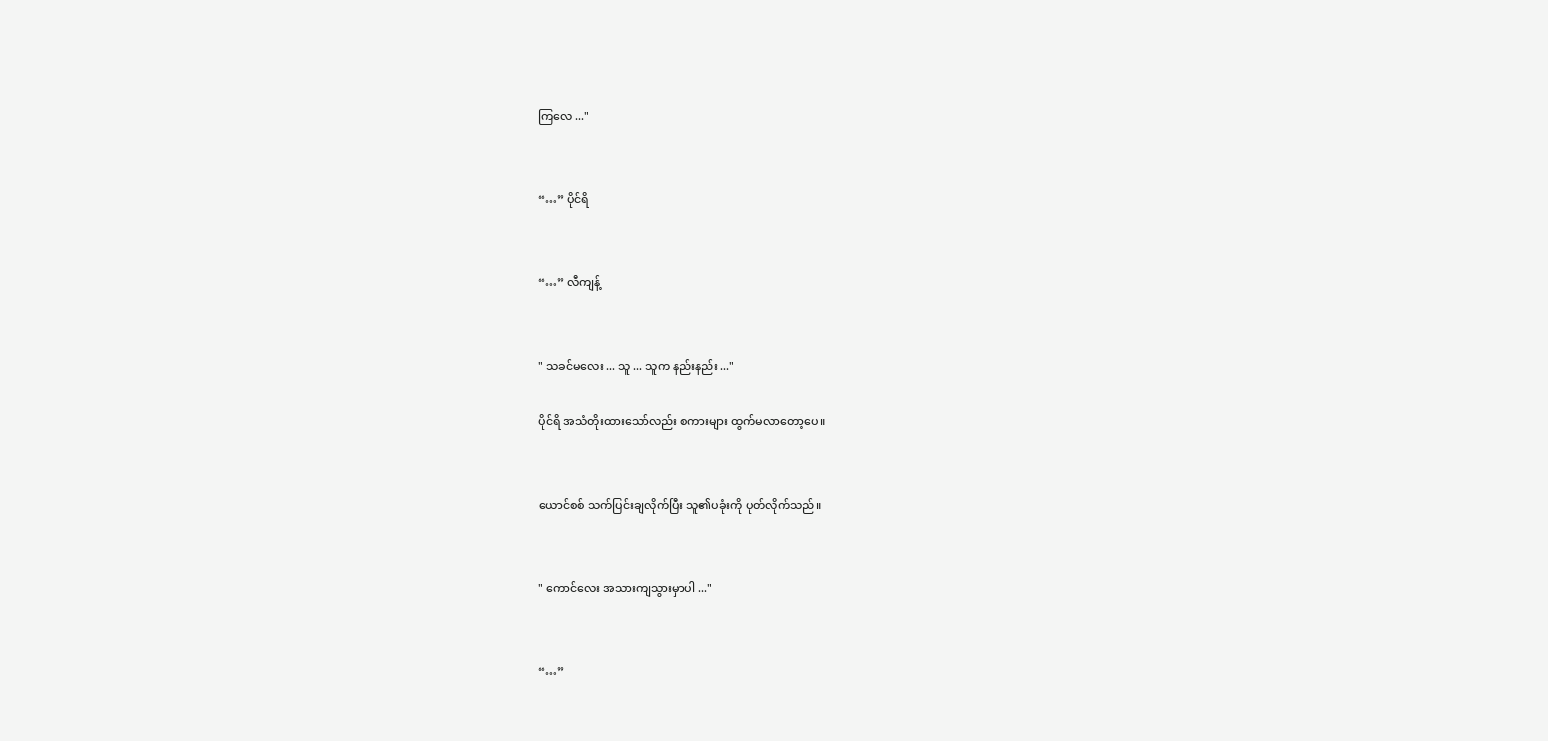ကြလေ ..."


“…” ပိုင်ရိ


“…” လီကျန့်


" သခင်မလေး ... သူ ... သူက နည်းနည်း ..."

ပိုင်ရိ အသံတိုးထားသော်လည်း စကားများ ထွက်မလာတော့ပေ။


ယောင်စစ် သက်ပြင်းချလိုက်ပြီး သူ၏ပခုံးကို ပုတ်လိုက်သည်။


" ကောင်လေး အသားကျသွားမှာပါ ..."


“…”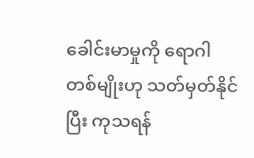ခေါင်းမာမှုကို ရောဂါတစ်မျိုးဟု သတ်မှတ်နိုင်ပြီး ကုသရန်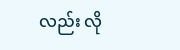လည်း လို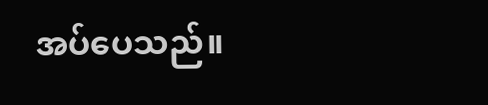အပ်ပေသည်။